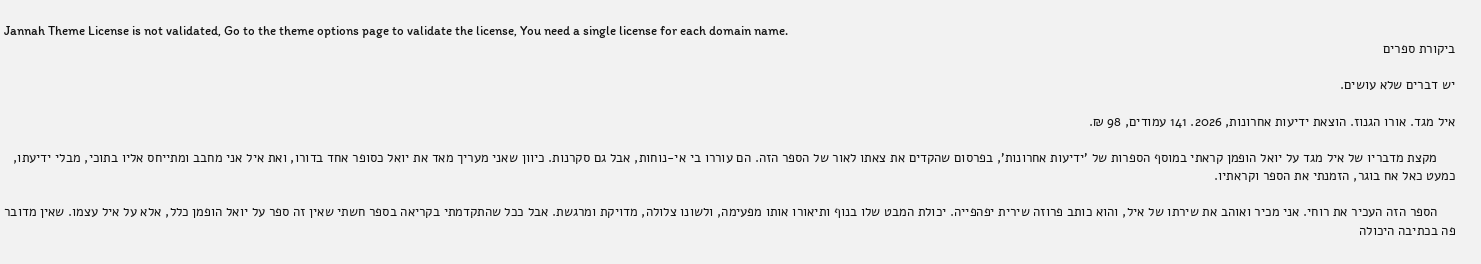Jannah Theme License is not validated, Go to the theme options page to validate the license, You need a single license for each domain name.
ביקורת ספרים

יש דברים שלא עושים.

איל מגד. אורו הגנוז. הוצאת ידיעות אחרונות, 2026. 141 עמודים, 98 ₪.

     מקצת מדבריו של איל מגד על יואל הופמן קראתי במוסף הספרות של 'ידיעות אחרונות', בפרסום שהקדים את צאתו לאור של הספר הזה. הם עוררו בי אי-נוחות, אבל גם סקרנות. כיוון שאני מעריך מאד את יואל כסופר אחד בדורו, ואת איל אני מחבב ומתייחס אליו בתוכי, מבלי ידיעתו, כמעט כאל אח בוגר, הזמנתי את הספר וקראתיו.

     הספר הזה העכיר את רוחי. אני מכיר ואוהב את שירתו של איל, והוא כותב פרוזה שירית יפהפייה. יכולת המבט שלו בנוף ותיאורו אותו מפעימה, ולשונו צלולה, מדויקת ומרגשת. אבל ככל שהתקדמתי בקריאה בספר חשתי שאין זה ספר על יואל הופמן כלל, אלא על איל עצמו. שאין מדובר פה בכתיבה היכולה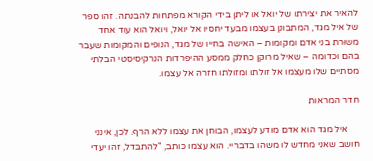להאיר את יצירתו של יואל או ליתן בידי הקורא מפתחות להבנתה. זהו ספר של איל מגד, המתבונן בעצמו מבעד יחסיו אל יואל, ויואל הוא עוד אחד משוּרת בני אדם ומקומות – האישה בחייו של מגד, הנופים והמקומות שעבר בהם וכדומה – שאיל מרוקן כחלק ממסע ההיפרדות הנרקיסיסטי הבלתי מסתיים שלו מעצמו אל זולתו ומזולתו חזרה אל עצמו.

חדר המראות

     איל מגד הוא אדם מודע לעצמו, הבוחן את עצמו ללא הרף. לכן, אינני חושב שאני מחדש לו משהו בדבריי. הוא עצמו כותב, "להתבּדל, זהו יעדי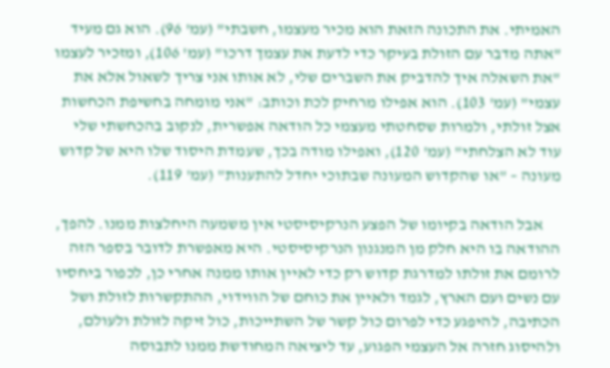האמיתי. את התכונה הזאת הוא מכיר מעצמו, חשבתי" (עמ' 96). הוא גם מעיד "אתה מדבר עם הזולת בעיקר כדי לדעת את עצמך דרכו" (עמ' 106), ומזכיר לעצמו "את השאלה איך להדביק את השברים שלי, לא אותו אני צריך לשאול אלא את עצמי" (עמ' 103). הוא אפילו מרחיק לכת וכותב: "אני מומחה בחשיפת הכחשות אצל זולתי, ולמרות שסחטתי מעצמי כל הודאה אפשרית, לנקוב בהכחשתי שלי עוד לא הצלחתי" (עמ' 120), ואפילו מודה בכך, שעמדת היסוד שלו היא של קדוש מעונה – "או שהקדוש המעונה שבתוכי יחדל להתענות" (עמ' 119).

     אבל הודאה בקיומו של הפצע הנרקיסיסטי אין משמעה היחלצות ממנו. להפך, ההודאה בו היא חלק מן המנגנון הנרקיסיסטי. היא מאפשרת לדובר בספר הזה לרומם את זולתו למדרגת קדוש רק כדי לאיין אותו ממנה אחרי כן, לכפור ביחסיו עם נשים ועם הארץ, לגמד ולאיין את כוחם של הווידוי, ההתקשרות לזולת ושל הכתיבה, להיפגע כדי לפרום כול קשר של השתייכות, כול זיקה לזולת ולעולם, ולהיסוג חזרה אל העצמי הפגוע, עד ליציאה המחודשת ממנו לתבוסה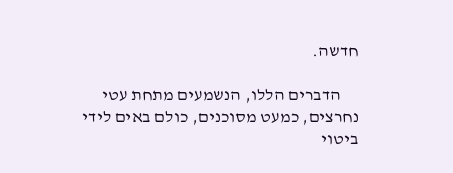חדשה.

     הדברים הללו, הנשמעים מתחת עטי נחרצים, כמעט מסוכנים, כולם באים לידי ביטוי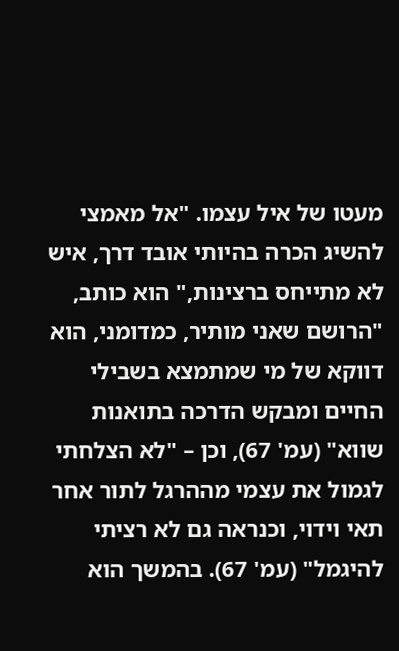מעטו של איל עצמו. "אל מאמצי להשיג הכרה בהיותי אובד דרך, איש לא מתייחס ברצינות," הוא כותב, "הרושם שאני מותיר, כמדומני, הוא דווקא של מי שמתמצא בשבילי החיים ומבקש הדרכה בתואנות שווא" (עמ' 67), וכן – "לא הצלחתי לגמול את עצמי מההרגל לתור אחר תאי וידוי, וכנראה גם לא רציתי להיגמל" (עמ' 67). בהמשך הוא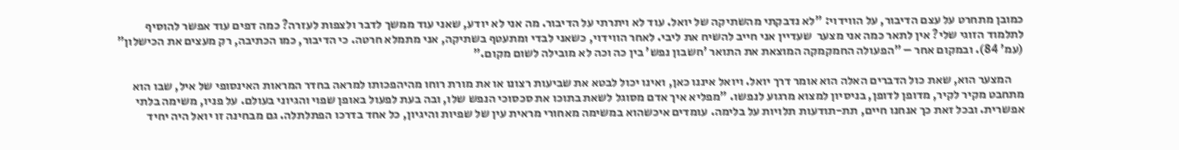כמובן מתחרט על עצם הדיבור, על הווידוי: "לא נדבקתי מהשתיקה של יואל. עוד לא ויתרתי על הדיבור. מה אני לא יודע, שאני עוד ממשך לדבר ולצפות לעזרה? כמה דפים עוד אפשר להוסיף לתלמוד הזוגי שלי? אין לתאר כמה אני מצער  שעדיין אני חייב להשיח את ליבי. לאחר הווידוי, כשאני לבדי ומתעטף בשתיקה, אני מתמלא חרטה. כי הדיבור, כמו הכתיבה, רק מעצים את הכישלון" (עמ' 84). ובמקום אחר – "הפעולה החמקמקה המוצאת את התואר 'חשבון נפש' בין כה וכה לא מובילה לשום מקום."

     המצער הוא, שאת כול הדברים האלה הוא אומר דרך יואל. ויואל איננו כאן, ואינו יכול לבטא את שביעות רצונו או את מורת רוחו מהיהפכותו למראה בחדר המראות האינסופי של איל, שבו הוא מתחבט מקיר לקיר, מדופן לדופן, בניסיון למצוא מרגוע לנפשו. "מפליא איך אדם מסוגל לשאת בתוכו את סכסוכי הנפש שלו, ובה בעת לפעול באופן שפוי והגיוני בעולם. על פניו, משימה בלתי אפשרית. ובכל זאת כך אנחנו חיים, תת-תודעות תלויות על בלימה. עומדים איכשהוא במשימה מאחורי מראית עין של שפיות והיגיון, כל אחד בדרכו הפתלתלה. גם מבחינה זו יואל היה יחיד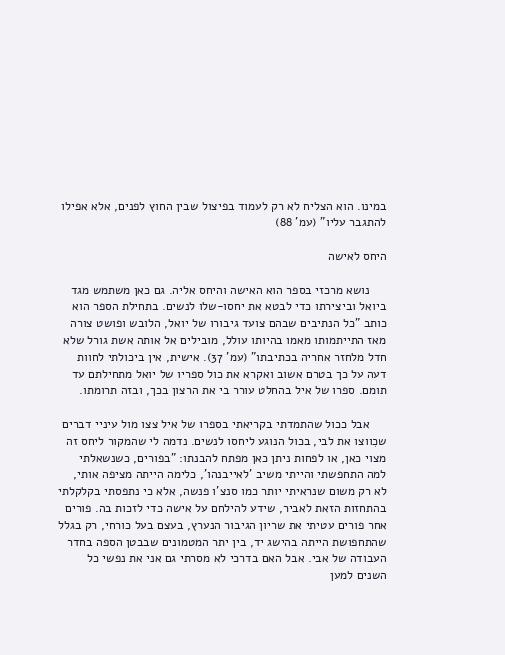במינו. הוא הצליח לא רק לעמוד בפיצול שבין החוץ לפנים, אלא אפילו להתגבר עליו" (עמ' 88)

היחס לאישה

     נושא מרכזי בספר הוא האישה והיחס אליה. גם כאן משתמש מגד ביואל וביצירתו כדי לבטא את יחסו-שלו לנשים. בתחילת הספר הוא כותב "כל הנתיבים שבהם צועד גיבורו של יואל, הלובש ופושט צורה מאז התייתמותו מאמו בהיותו עולל, מובילים אל אותה אשת גורל שלא חדל מלחזר אחריה בכתיבתו" (עמ' 37). אישית, אין ביכולתי לחוות דעה על כך בטרם אשוב ואקרא את כול ספריו של יואל מתחילתם עד תומם. ספרו של איל בהחלט עורר בי את הרצון בכך, ובזה תרומתו.

     אבל ככול שהתמדתי בקריאתי בספרו של איל צצו מול עיניי דברים שכִווצו את לבי, בכול הנוגע ליחסו לנשים. נדמה לי שהמקור ליחס זה מצוי כאן, או לפחות ניתן כאן מפתח להבנתו: "בפורים, כשנשאלתי למה התחפשתי והייתי משיב 'לאייבנהו', כלימה הייתה מציפה אותי, לא רק משום שנראיתי יותר כמו סנצ'ו פנשה, אלא כי נתפסתי בקלקלתי בהתחזות הזאת לאביר, שידע להילחם על אישה כדי לזכות בה. פורים אחר פורים עטיתי את שריון הגיבור הנערץ, בעצם בעל כורחי, רק בגלל שהתחפושת הייתה בהישג יד, בין יתר המטמונים שבבטן הספה בחדר העבודה של אבי. אבל האם בדרכי לא מסרתי גם אני את נפשי כל השנים למען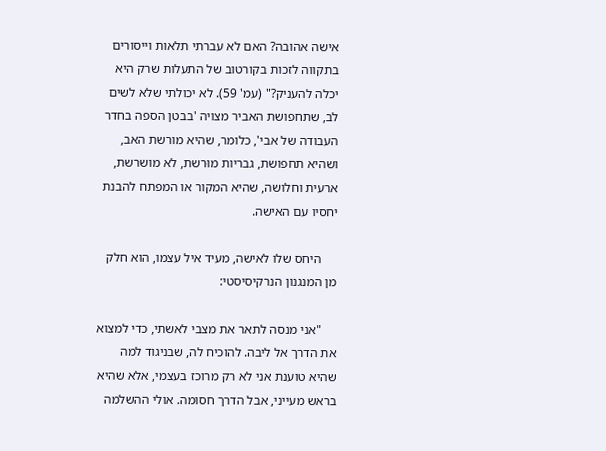אישה אהובה? האם לא עברתי תלאות וייסורים בתקווה לזכות בקורטוב של התעלות שרק היא יכלה להעניק?" (עמ' 59). לא יכולתי שלא לשים לב, שתחפושת האביר מצויה 'בבטן הספה בחדר העבודה של אבי', כלומר, שהיא מורשת האב, ושהיא תחפושת, גבריות מוּרשת, לא מושרשת, ארעית וחלושה, שהיא המקור או המפתח להבנת יחסיו עם האישה.

     היחס שלו לאישה, מעיד איל עצמו, הוא חלק מן המנגנון הנרקיסיסטי:

     "אני מנסה לתאר את מצבי לאשתי, כדי למצוא את הדרך אל ליבה. להוכיח לה, שבניגוד למה שהיא טוענת אני לא רק מרוכז בעצמי, אלא שהיא בראש מעייני, אבל הדרך חסומה. אולי ההשלמה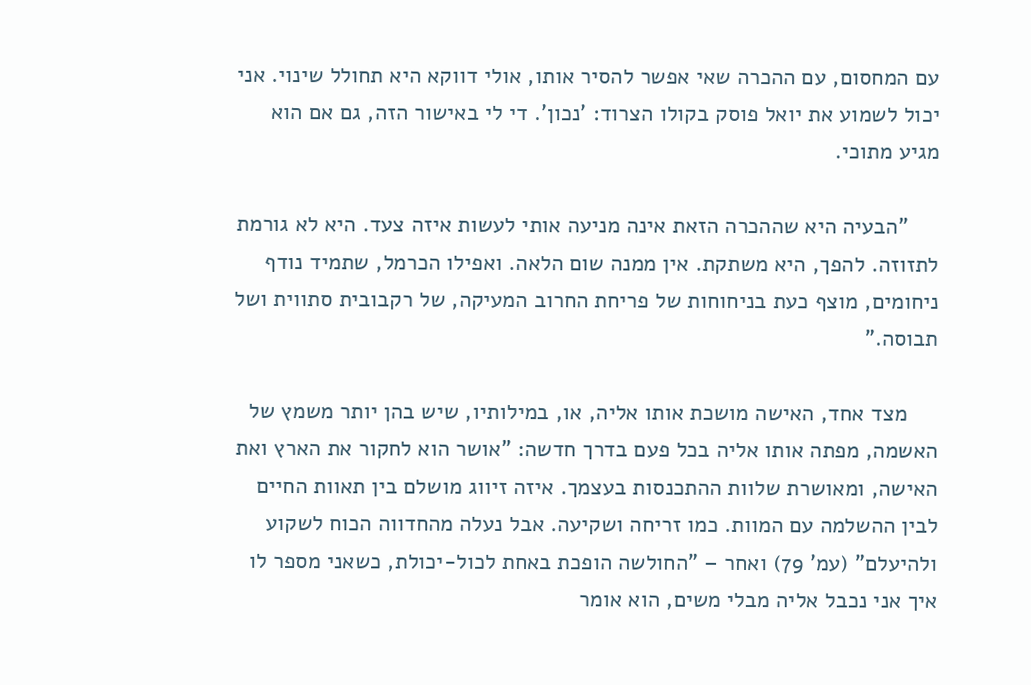עם המחסום, עם ההכרה שאי אפשר להסיר אותו, אולי דווקא היא תחולל שינוי. אני יכול לשמוע את יואל פוסק בקולו הצרוד: 'נכון'. די לי באישור הזה, גם אם הוא מגיע מתוכי.

     "הבעיה היא שההכרה הזאת אינה מניעה אותי לעשות איזה צעד. היא לא גורמת לתזוזה. להפך, היא משתקת. אין ממנה שום הלאה. ואפילו הכרמל, שתמיד נודף ניחומים, מוצף כעת בניחוחות של פריחת החרוב המעיקה, של רקבובית סתווית ושל תבוסה."

     מצד אחד, האישה מושכת אותו אליה, או, במילותיו, שיש בהן יותר משמץ של האשמה, מפתה אותו אליה בכל פעם בדרך חדשה: "אושר הוא לחקור את הארץ ואת האישה, ומאושרת שלוות ההתכנסות בעצמך. איזה זיווג מושלם בין תאוות החיים לבין ההשלמה עם המוות. כמו זריחה ושקיעה. אבל נעלה מהחדווה הכוח לשקוע ולהיעלם" (עמ' 79) ואחר – "החולשה הופכת באחת לכול-יכולת, כשאני מספר לו איך אני נכבל אליה מבלי משים, הוא אומר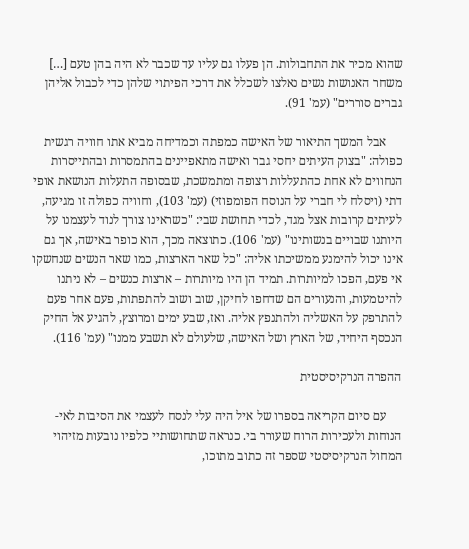שהוא מכיר את התחבולות. הן פעלו גם עליו עד שכבר לא היה בהן טעם […] משחר האנושות נשים נאלצו לשכלל את דרכי הפיתוי שלהן כדי לכבול אליהן גברים סוררים" (עמ' 91).

     אבל המשך התיאור של האישה כמפתה וכמדיחה מביא אתו חוויה רגשית כפולה: "בצוק העיתים יחסי גבר ואישה מתאפיינים בהתמסרות ובהתייסרות הנחווים לא אחת כהתעללות רצופה ומתמשכת, שבסופה התעלות הנושאת אופי דתי (ויסלח לי חברי על הנוסח הפומפוזי) (עמ' 103), וחוויה כפולה זו מגיעה, לעיתים קרובות אצל מגד, לכדי תחושת שבי: "כשראינו צורך לנוד לעצמנו על היותנו שבויים בנשותינו" (עמ' 106). כתוצאה מכך, הוא כופר באישה, אך גם אינו יכול להימנע ממשיכתו אליה: "כל שאר הארצות, כמו שאר הנשים שנחשקו אי פעם, הפכו למיותרות. תמיד הן היו מיותרות – ארצות כנשים – לא ניתנו להיטמעות, והנעורים הם שדחפו לחיקן, שוב ושוב להתפתות, פעם אחר פעם להתרפק על האשליה ולהתנפץ אליה. ואז, שבע ימים ומרוצץ, להגיע אל החיק הנכסף היחיד, של הארץ ושל האישה, שלעולם לא תשבע ממנו" (עמ' 116).

ההפרה הנרקיסיסטית

     עם סיום הקריאה בספרו של איל היה עלי לנסח לעצמי את הסיבות לאי-הנוחות ולעכירות הרוח שעורר בי. כנראה שתחושותיי כלפיו נובעות מזיהוי המחול הנרקיסיסטי שספר זה כתוב מתוכו,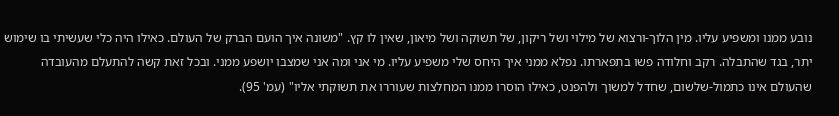נובע ממנו ומשפיע עליו. מין הלוך-ורצוא של מילוי ושל ריקון, של תשוקה ושל מיאון, שאין לו קץ. "משונה איך הועם הברק של העולם. כאילו היה כלי שעשיתי בו שימוש יתר, בגד שהתבלה. רקב וחלודה פשו בתפארתו. נפלא ממני איך היחס שלי משפיע עליו. מי אני ומה אני שמצבו יושפע ממני. ובכל זאת קשה להתעלם מהעובדה שהעולם אינו כתמול-שלשום, שחדל למשוך ולהפנט, כאילו הוסרו ממנו המחלצות שעוררו את תשוקתי אליו" (עמ' 95).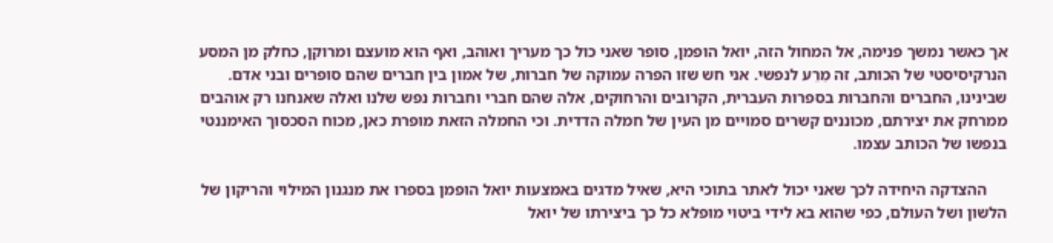אך כאשר נמשך פנימה, אל המחול הזה, יואל הופמן, סופר שאני כול כך מעריך ואוהב, ואף הוא מועצם ומרוקן, כחלק מן המסע הנרקיסיסטי של הכותב, זה מֵרֵע לנפשי. אני חש שזו הפרה עמוקה של חברות, של אמון בין חברים שהם סופרים ובני אדם. שבינינו, החברים והחברות בספרות העברית, הקרובים והרחוקים, אלה שהם חברי וחברות נפש שלנו ואלה שאנחנו רק אוהבים ממרחק את יצירתם, מכוננים קשרים סמויים מן העין של חמלה הדדית. וכי החמלה הזאת מופרת כאן, מכוח הסכסוך האימננטי בנפשו של הכותב עצמו.

     ההצדקה היחידה לכך שאני יכול לאתר בתוכי היא, שאיל מדגים באמצעות יואל הופמן בספרו את מנגנון המילוי והריקון של הלשון ושל העולם, כפי שהוא בא לידי ביטוי מופלא כל כך ביצירתו של יואל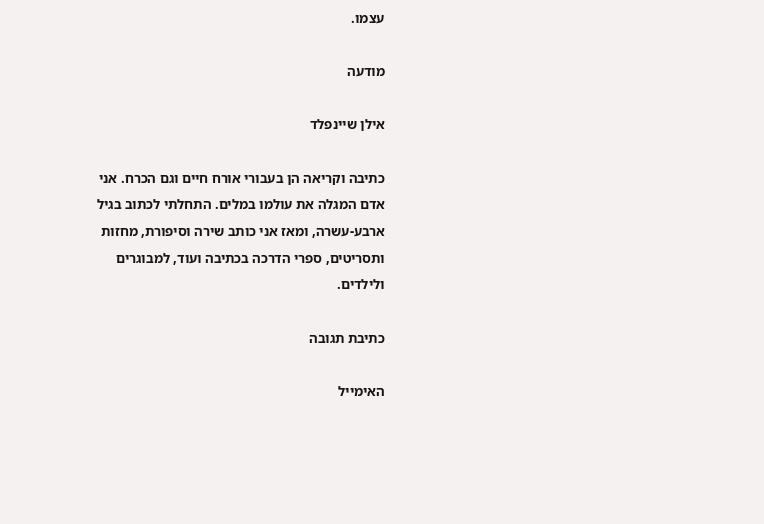עצמו.

מודעה

אילן שיינפלד

כתיבה וקריאה הן בעבורי אורח חיים וגם הכרח. אני אדם המגלה את עולמו במלים. התחלתי לכתוב בגיל ארבע-עשרה, ומאז אני כותב שירה וסיפורת, מחזות ותסריטים, ספרי הדרכה בכתיבה ועוד, למבוגרים ולילדים.

כתיבת תגובה

האימייל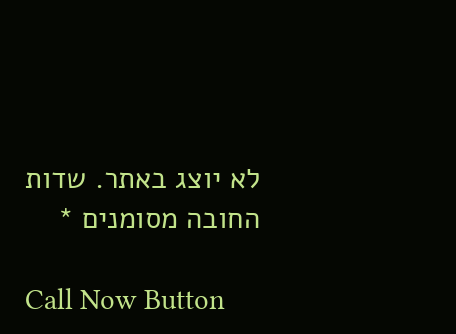לא יוצג באתר. שדות החובה מסומנים *

Call Now Button